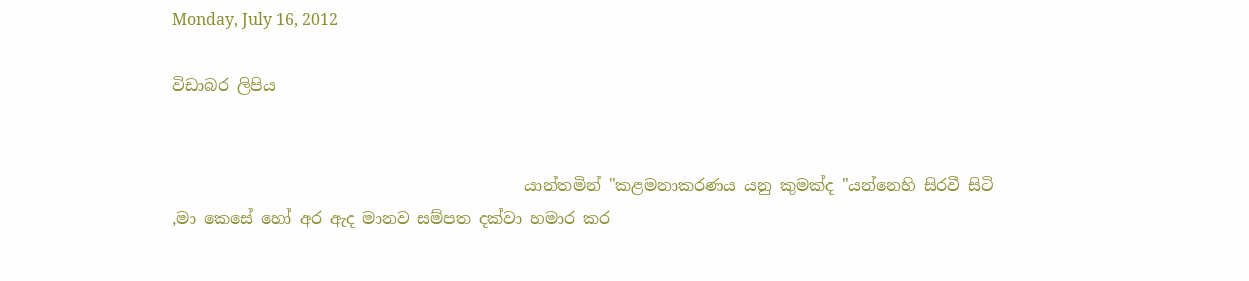Monday, July 16, 2012

විඩාබර ලිපිය


                                            යාන්තමින් "කළමනාකරණය යනු කුමක්ද "යන්නෙහි සිරවී සිටි ,මා කෙසේ හෝ අර ඇද මානව සම්පත දක්වා හමාර කර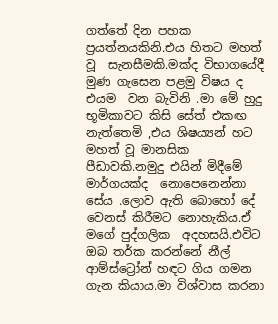ගත්තේ දින පහක ප්‍රයත්නයකිනි.එය හිතට මහත් වූ  සැනසීමකි.මක්ද විභාගයේදී මුණ ගැසෙන පළමු විෂය ද එයම  වන බැවිනි .මා මේ හුදු භූමිකාවට කිසි සේත් එකඟ නැත්තෙමි ,එය ශිෂය්‍යන් හට මහත් වූ මානසික පීඩාවකි.නමුදු එයින් මිදීමේ මාර්ගයක්ද  නොපෙනෙන්නා සේය .ලොව ඇති බොහෝ දේ වෙනස් කිරීමට නොහැකිය.ඒ මගේ පුද්ගලික  අදහසයි.එවිට ඔබ තර්ක කරන්නේ නීල් ආම්ස්ට්‍රෝන් හඳට ගිය ගමන ගැන කියාය.මා විශ්වාස කරනා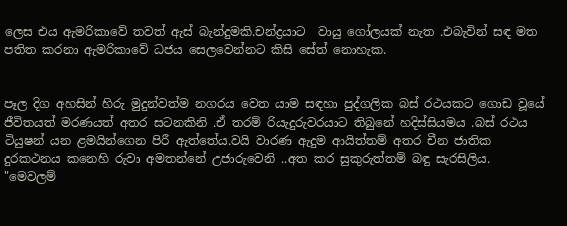ලෙස එය ඇමරිකාවේ තවත් ඇස් බැන්දුමකි.චන්ද්‍රයාට  වායු ගෝලයක් නැත .එබැවින් සඳ මත පතිත කරනා ඇමරිකාවේ ධජය සෙලවෙන්නට කිසි සේත් නොහැක.


පෑල දිග අහසින් හිරු මුදුන්වත්ම නගරය වෙත යාම සඳහා පුද්ගලික බස් රථයකට ගොඩ වූයේ ජීවිතයත් මරණයත් අතර සටනකිනි .ඒ තරම් රියැදුරුවරයාට තිබුනේ හදිස්සියමය .බස් රථය ටියුෂන් යන ළමයින්ගෙන පිරී ඇත්තේය.වයි වාරණ ඇදුම ආයිත්තම් අතර චීන ජාතික දුරකථනය කනෙහි රුවා අමතන්නේ උජාරුවෙනි ..අත කර සුකුරුත්තම් බඳු සැරසිලිය.
"මෙවලම්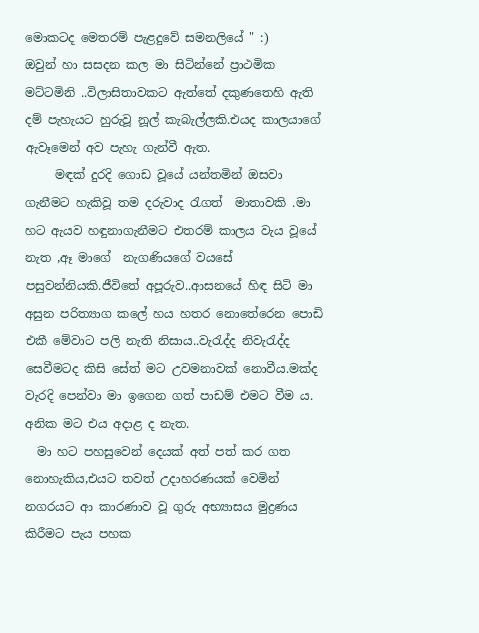මොකටද මෙතරම් පැළදුවේ සමනලියේ " :)
ඔවුන් හා සසදන කල මා සිටින්නේ ප්‍රාථමික මට්ටමිනි ..විලාසිතාවකට ඇත්තේ දකුණතෙහි ඇති දම් පැහැයට හුරුවූ නූල් කැබැල්ලකි.එයද කාලයාගේ ඇවෑමෙන් අව පැහැ ගැන්වී ඇත.
     මඳක් දුරදි ගොඩ වූයේ යන්තමින් ඔසවා ගැනීමට හැකිවූ තම දරුවාද රැගත්  මාතාවකි .මා හට ඇයව හඳුනාගැනීමට එතරම් කාලය වැය වූයේ නැත ,ඈ මාගේ  නැගණියගේ වයසේ පසුවන්නියකි.ජීවිතේ අපූරුව..ආසනයේ හිඳ සිටි මා අසුන පරිත්‍යාග කලේ හය හතර නොතේරෙන පොඩි එකී මේවාට පලි නැති නිසාය..වැරැද්ද නිවැරැද්ද සෙවීමටද කිසි සේත් මට උවමනාවක් නොවීය.මක්ද වැරදි පෙන්වා මා ඉගෙන ගත් පාඩම් එමට වීම ය. අනික මට එය අදාළ ද නැත.
  මා හට පහසුවෙන් දෙයක් අත් පත් කර ගත නොහැකිය,එයට තවත් උදාහරණයක්‌ වෙමින් නගරයට ආ කාරණාව වූ ගුරු අභ්‍යාසය මුද්‍රණය කිරීමට පැය පහක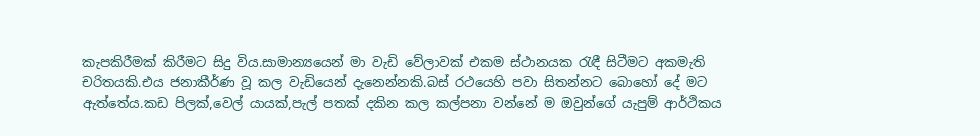කැපකිරීමක් කිරීමට සිදු විය.සාමාන්‍යයෙන් මා වැඩි වේලාවක් එකම ස්ථානයක රැඳී සිටීමට අකමැති චරිතයකි.එය ජනාකීර්ණ වූ කල වැඩියෙන් දැනෙන්නකි.බස් රථයෙහි පවා සිතන්නට බොහෝ දේ මට ඇත්තේය.කඩ පිලක්,වෙල් යායක්,පැල් පතක් දකින කල කල්පනා වන්නේ ම ඔවුන්ගේ යැපුම් ආර්ථිකය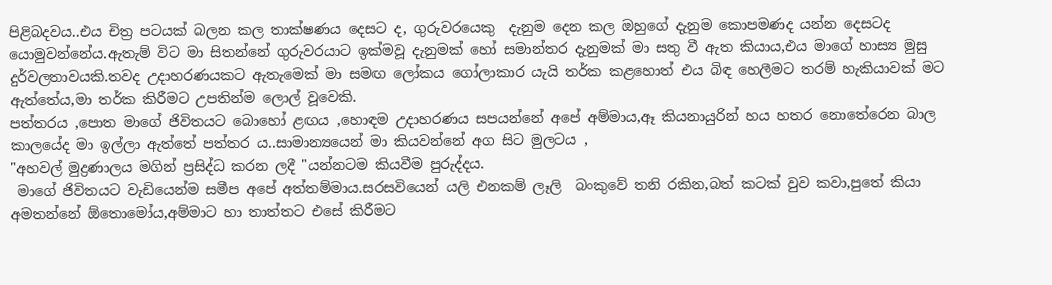පිළිබදවය..එය චිත්‍ර පටයක් බලන කල තාක්ෂණය දෙසට ද, ගුරුවරයෙකු  දැනුම දෙන කල ඔහුගේ දැනුම කොපමණද යන්න දෙසටද යොමුවන්නේය.ඇතැම් විට මා සිතන්නේ ගුරුවරයාට ඉක්මවූ දැනුමක් හෝ සමාන්තර දැනුමක් මා සතු වී ඇත කියාය,එය මාගේ හාස්‍ය මුසු දුර්වලතාවයකි.තවද උදාහරණයකට ඇතැමෙක් මා සමඟ ලෝකය ගෝලාකාර යැයි තර්ක කළහොත් එය බිඳ හෙලීමට තරම් හැකියාවක් මට ඇත්තේය,මා තර්ක කිරීමට උපතින්ම ලොල් වූවෙකි.
පත්තරය ,පොත මාගේ ජිවිතයට බොහෝ ළඟය ,හොඳම උදාහරණය සපයන්නේ අපේ අම්මාය,ඈ කියනායුරින් හය හතර නොතේරෙන බාල කාලයේද මා ඉල්ලා ඇත්තේ පත්තර ය..සාමාන්‍යයෙන් මා කියවන්නේ අග සිට මුලටය ,
"අහවල් මුද්‍රණාලය මගින් ප්‍රසිද්ධ කරන ලදී "යන්නටම කියවීම පුරුද්දය.
 මාගේ ජිවිතයට වැඩියෙන්ම සමීප අපේ අත්තම්මාය.සරසවියෙන් යලි එනකම් ලෑලි  බංකුවේ තනි රකින,බත් කටක් වුව කවා,පුතේ කියා අමතන්නේ ඕතොමෝය,අම්මාට හා තාත්තට එසේ කිරීමට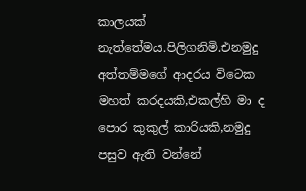කාලයක් නැත්තේමය.පිලිගනිමි.එනමුදු අත්තම්මගේ ආදරය විටෙක මහත් කරදයකි,එකල්හි මා ද පොර කුකුල් කාරියකි,නමුදු පසුව ඇති වන්නේ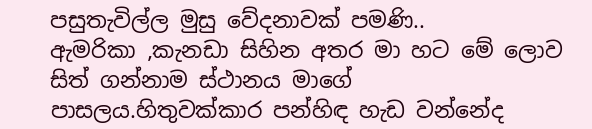පසුතැවිල්ල මුසු වේදනාවක් පමණි..
ඇමරිකා ,කැනඩා සිහින අතර මා හට මේ ලොව සිත් ගන්නාම ස්ථානය මාගේ පාසලය.හිතුවක්කාර පන්හිඳ හැඩ වන්නේද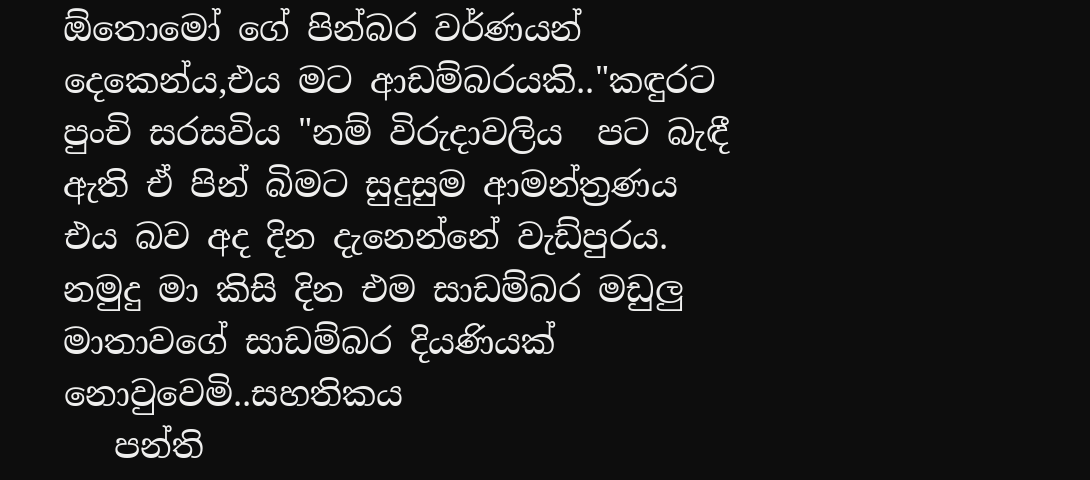ඕතොමෝ ගේ පින්බර වර්ණයන් දෙකෙන්ය,එය මට ආඩම්බරයකි.."කඳුරට පුංචි සරසවිය "නම් විරුදාවලිය  පට බැඳී ඇති ඒ පින් බිමට සුදුසුම ආමන්ත්‍රණය එය බව අද දින දැනෙන්නේ වැඩ්පුරය.
නමුදු මා කිසි දින එම සාඩම්බර මඩුලු මාතාවගේ සාඩම්බර දියණියක් නොවුවෙමි..සහතිකය
   පන්ති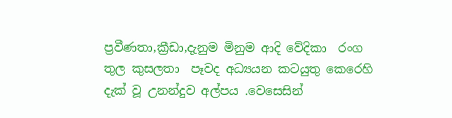ප්‍රවීණතා,ක්‍රීඩා,දැනුම මිනුම ආදි වේදිකා  රංග තුල කුසලතා  පෑවද අධ්‍යයන කටයුතු කෙරෙහි දැක් වූ උනන්දුව අල්පය .වෙසෙසින්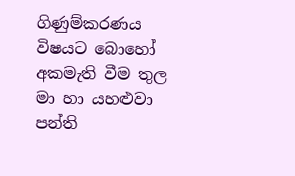ගිණුම්කරණය විෂයට බොහෝ අකමැති වීම තුල මා හා යහළුවා පන්ති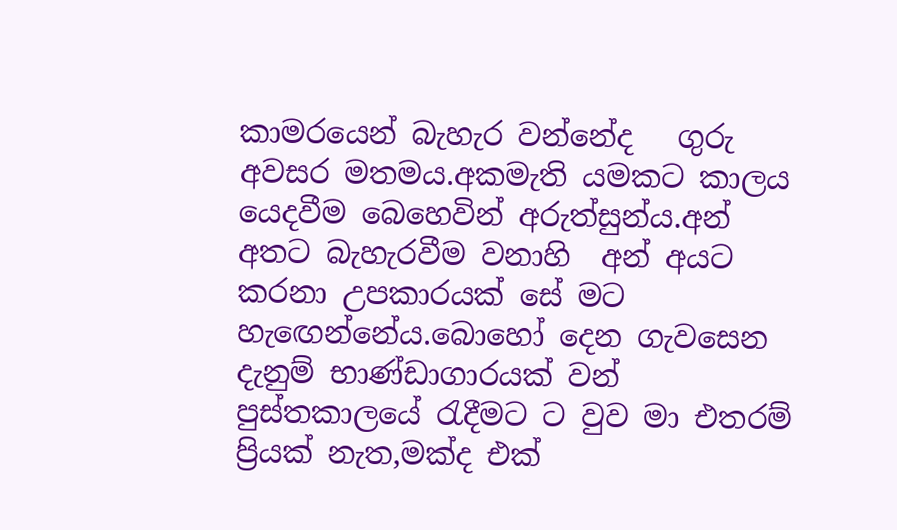කාමරයෙන් බැහැර වන්නේද   ගුරු අවසර මතමය.අකමැති යමකට කාලය යෙදවීම බෙහෙවින් අරුත්සුන්ය.අන් අතට බැහැරවීම වනාහි  අන් අයට කරනා උපකාරයක් සේ මට හැඟෙන්නේය.බොහෝ දෙන ගැවසෙන දැනුම් භාණ්ඩාගාරයක් වන් පුස්තකාලයේ රැදීමට ට වුව මා එතරම් ප්‍රියක් නැත,මක්ද එක්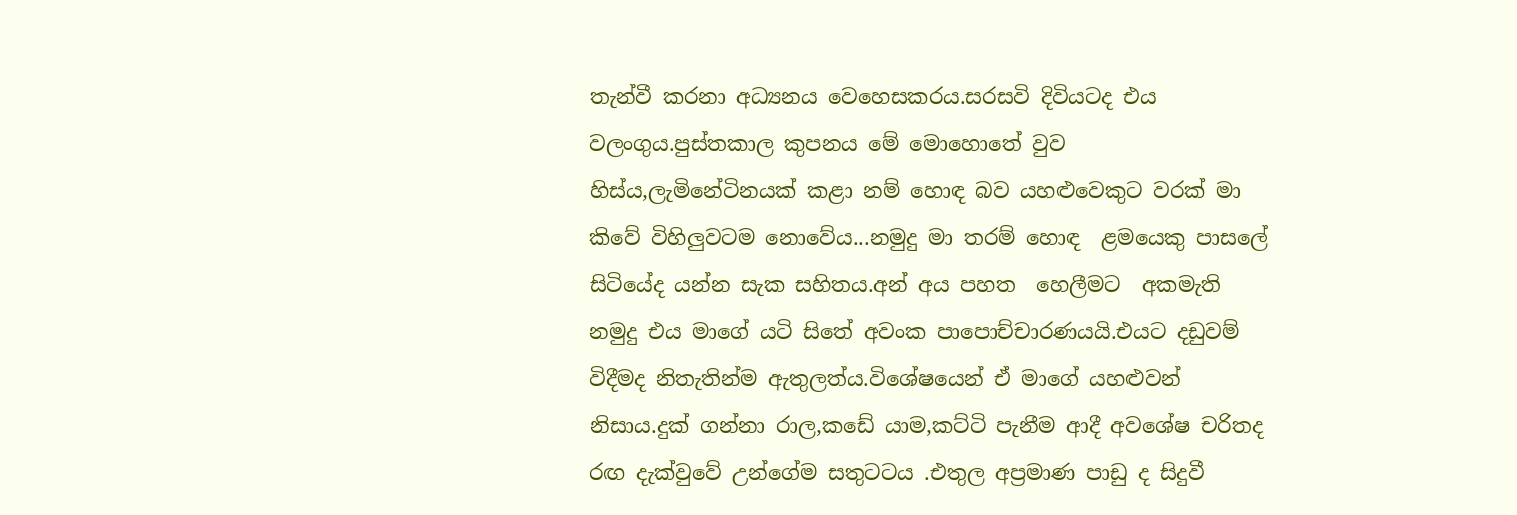තැන්වී කරනා අධ්‍යනය වෙහෙසකරය.සරසවි දිවියටද එය වලංගුය.පුස්තකාල කුපනය මේ මොහොතේ වුව හිස්ය,ලැමිනේටිනයක් කළා නම් හොඳ බව යහළුවෙකුට වරක් මා කිවේ විහිලුවටම නොවේය...නමුදු මා තරම් හොඳ  ළමයෙකු පාසලේ සිටියේද යන්න සැක සහිතය.අන් අය පහත  හෙලීමට  අකමැති නමුදු එය මාගේ යටි සිතේ අවංක පාපොච්චාරණයයි.එයට දඩුවම් විදීමද නිතැතින්ම ඇතුලත්ය.විශේෂයෙන් ඒ මාගේ යහළුවන් නිසාය.දුක් ගන්නා රාල,කඩේ යාම,කට්ටි පැනීම ආදී අවශේෂ චරිතද රඟ දැක්වුවේ උන්ගේම සතුටටය .එතුල අප්‍රමාණ පාඩු ද සිදුවී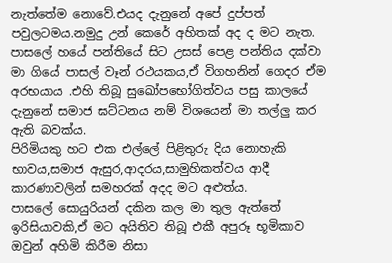නැත්තේම නොවේ.එයද දැනුනේ අපේ දුප්පත් පවුලටමය.නමුදු උන් කෙරේ අහිතක් අද ද මට නැත.
පාසලේ හයේ පන්තියේ සිට උසස් පෙළ පන්තිය දක්වා මා ගියේ පාසල් වෑන් රථයකය,ඒ විගහනින් ගෙදර ඒම අරභයාය .එහි තිබූ සුඛෝපභෝගිත්වය පසු කාලයේ දැනුනේ සමාජ ඝට්ටනය නම් විශයෙන් මා තල්ලු කර  ඇති බවක්ය.
පිරිමියකු හට එක එල්ලේ පිළිතුරු දිය නොහැකි භාවය,සමාජ ඇසුර,ආදරය,සාමුහිකත්වය ආදී කාරණාවලින් සමහරක් අදද මට අළුත්ය.
පාසලේ සොයුරියන් දකින කල මා තුල ඇත්තේ ඉරිසියාවකි,ඒ මට අයිතිව තිබූ එකී අපුරූ භූමිකාව ඔවුන් අහිමි කිරීම නිසා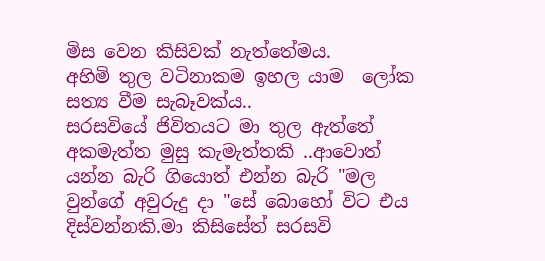මිස වෙන කිසිවක් නැත්තේමය.
අහිමි තුල වටිනාකම ඉහල යාම  ලෝක සත්‍ය වීම සැබෑවක්ය..
සරසවියේ ජිවිතයට මා තුල ඇත්තේ අකමැත්ත මුසු කැමැත්තකි ..ආවොත් යන්න බැරි ගියොත් එන්න බැරි "මල වුන්ගේ අවුරුදු දා "සේ බොහෝ විට එය දිස්වන්නකි.මා කිසිසේත් සරසවි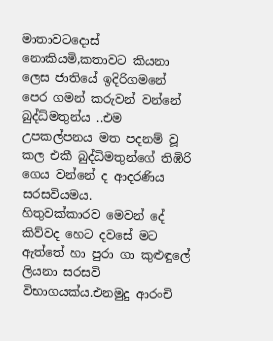මාතාවටදොස් නොකියමි,කතාවට කියනා ලෙස ජාතියේ ඉදිරිගමනේ පෙර ගමන් කරුවන් වන්නේ බුද්ධ්මතුන්ය ..එම උපකල්පනය මත පදනම් වූ කල එකී බුද්ධිමතුන්ගේ තිඹිරි ගෙය වන්නේ ද ආදරණිය සරසවියමය.
හිතුවක්කාරව මෙවන් දේ කිව්වද හෙට දවසේ මට ඇත්තේ හා පුරා ගා කුළුඳුලේ ලියනා සරසවි විභාගයක්ය.එනමුදු ආරංචි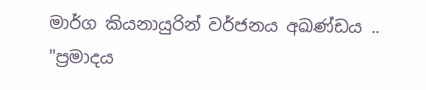මාර්ග කියනායුරින් වර්ජනය අඛණ්ඩය ..
"ප්‍රමාදය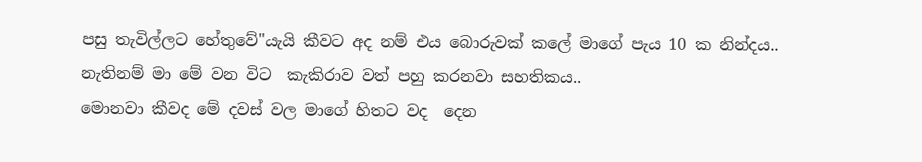පසු තැවිල්ලට හේතුවේ"යැයි කීවට අද නම් එය බොරුවක් කලේ මාගේ පැය 10 ක නින්දය..
නැතිනම් මා මේ වන විට  කැකිරාව වත් පහු කරනවා සහතිකය..
මොනවා කීවද මේ දවස් වල මාගේ හිතට වද  දෙන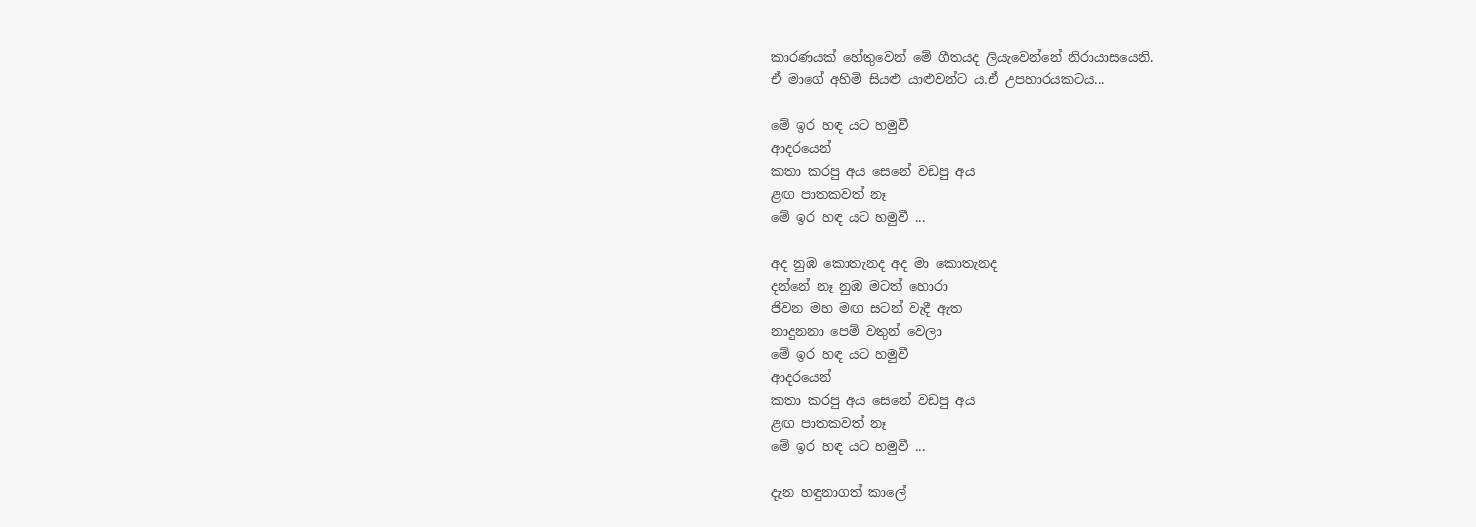කාරණයක් හේතුවෙන් මේ ගීතයද ලියැවෙන්නේ නිරායාසයෙනි.
ඒ මාගේ අහිමි සියළු යාළුවන්ට ය.ඒ උපහාරයකටය...

මේ ඉර හඳ යට හමුවී
ආදරයෙන්
කතා කරපු අය සෙනේ වඩපු අය
ළඟ පාතකවත් නෑ
මේ ඉර හඳ යට හමුවී ...

අද නුඹ කොතැනද අද මා කොතැනද
දන්නේ නෑ නුඹ මටත් හොරා
ජිවන මහ මඟ සටන් වැදී ඇත
නාදුනනා පෙම් වතුන් වෙලා
මේ ඉර හඳ යට හමුවී
ආදරයෙන්
කතා කරපු අය සෙනේ වඩපු අය
ළඟ පාතකවත් නෑ
මේ ඉර හඳ යට හමුවී ...

දැන හඳුනාගත් කාලේ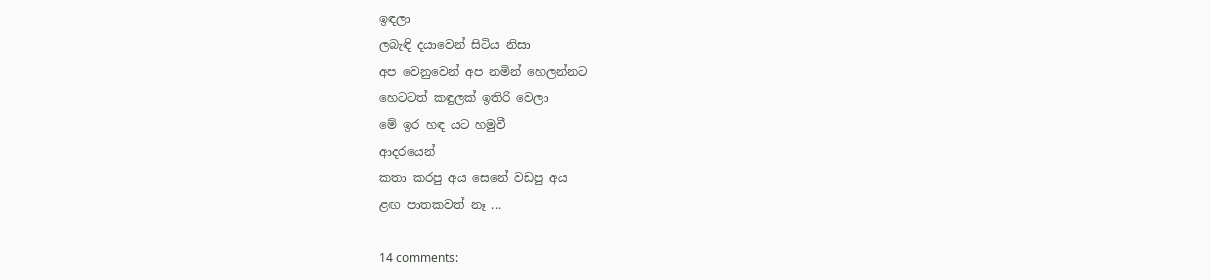ඉඳලා
ලබැඳි දයාවෙන් සිටිය නිසා
අප වෙනුවෙන් අප නමින් හෙලන්නට
හෙටටත් කඳුලක් ඉතිරි වෙලා
මේ ඉර හඳ යට හමුවී
ආදරයෙන්
කතා කරපු අය සෙනේ වඩපු අය
ළඟ පාතකවත් නෑ ...

14 comments: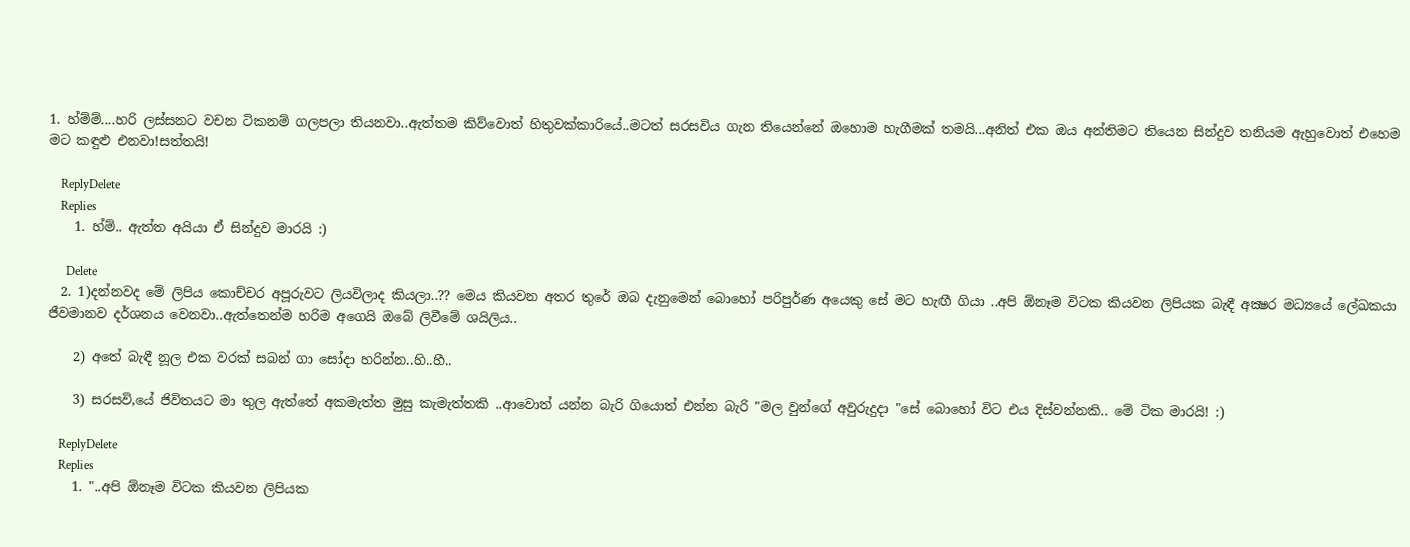1. හ්ම්ම්....හරි ලස්සනට වචන ටිකනම් ගලපලා තියනවා..ඇත්තම කිව්වොත් හිතුවක්කාරියේ..මටත් සරසවිය ගැන තියෙන්නේ ඔහොම හැගීමක් තමයි...අනිත් එක ඔය අන්තිමට තියෙන සින්දුව තනියම ඇහුවොත් එහෙම මට කඳුළු එනවා!සත්තයි!

    ReplyDelete
    Replies
    1. හ්ම්.. ඇත්ත අයියා ඒ සින්දුව මාරයි :)

      Delete
  2. 1)දන්නවද මේ ලිපිය කොච්චර අපූරුවට ලියවිලාද කියලා..?? මෙය කියවන අතර තුරේ ඔබ දැනුමෙන් බොහෝ පරිපුර්ණ අයෙකු සේ මට හැඟී ගියා ..අපි ඕනෑම විටක කියවන ලිපියක බැඳී අක්‍ෂර මධ්‍යයේ ලේඛකයා ජීවමානව දර්ශනය වෙනවා..ඇත්තෙන්ම හරිම අගෙයි ඔබේ ලිවීමේ ශයිලිය..

    2) අතේ බැඳී නූල එක වරක් සබන් ගා සෝදා හරින්න..හි..හී..

    3) සරසවි,යේ ජිවිතයට මා තුල ඇත්තේ අකමැත්ත මුසු කැමැත්තකි ..ආවොත් යන්න බැරි ගියොත් එන්න බැරි "මල වුන්ගේ අවුරුදුදා "සේ බොහෝ විට එය දිස්වන්නකි.. මේ ටික මාරයි! :)

    ReplyDelete
    Replies
    1. "..අපි ඕනෑම විටක කියවන ලිපියක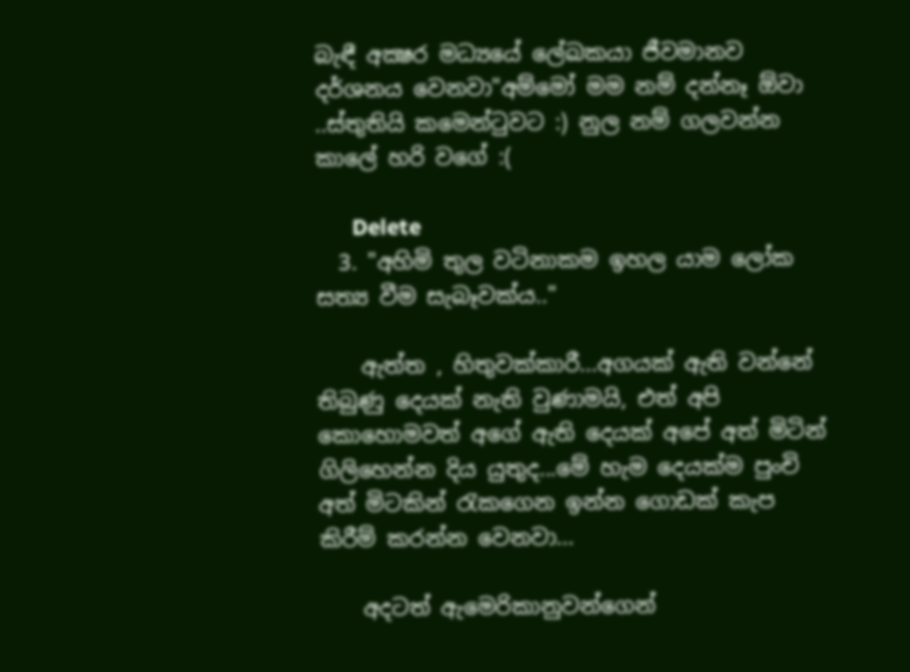බැඳී අක්‍ෂර මධ්‍යයේ ලේඛකයා ජීවමානව දර්ශනය වෙනවා"අම්මෝ මම නම් දන්නෑ ඕවා ..ස්තුතියි කමෙන්ටුවට :) නුල නම් ගලවන්න කාලේ හරි වගේ :(

      Delete
  3. "අහිමි තුල වටිනාකම ඉහල යාම ලෝක සත්‍ය වීම සැබෑවක්ය.."

    ඇත්ත , හිතුවක්කාරී...අගයක් ඇති වන්නේ තිබුණු දෙයක් නැති වුණාමයි, එත් අපි කොහොමවත් අගේ ඇති දෙයක් අපේ අත් මිටින් ගිලිහෙන්න දිය යුතුද...මේ හැම දෙයක්ම පුංචි අත් මිටකින් රැකගෙන ඉන්න ගොඩක් කැප කිරීම් කරන්න වෙනවා...

    අදටත් ඇමෙරිකානුවන්ගෙන්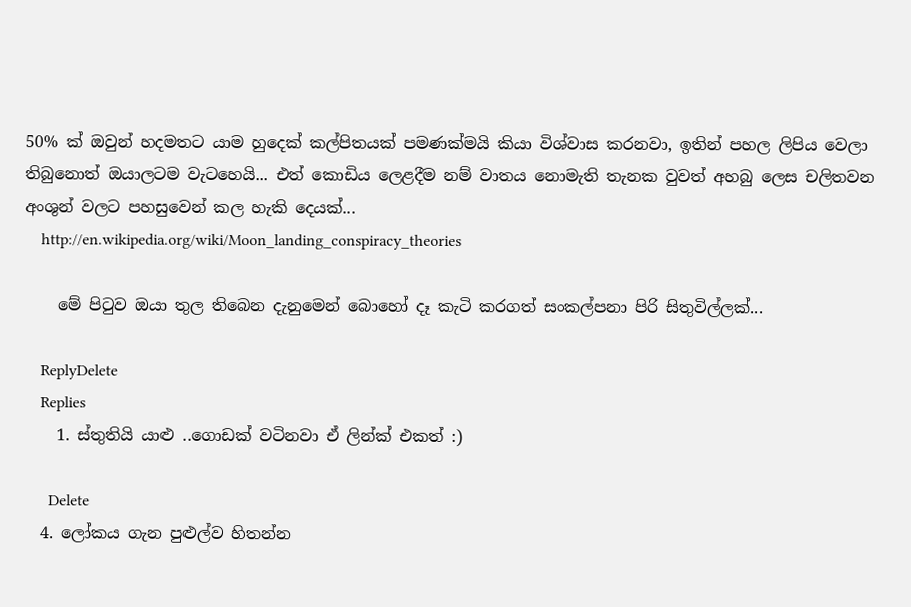50% ක් ඔවුන් හදමතට යාම හුදෙක් කල්පිතයක් පමණක්මයි කියා විශ්වාස කරනවා, ඉතින් පහල ලිපිය වෙලා තිබුනොත් ඔයාලටම වැටහෙයි... එත් කොඩිය ලෙළදීම නම් වාතය නොමැති තැනක වුවත් අහබු ලෙස චලිතවන අංශුන් වලට පහසුවෙන් කල හැකි දෙයක්...
    http://en.wikipedia.org/wiki/Moon_landing_conspiracy_theories

    මේ පිටුව ඔයා තුල තිබෙන දැනුමෙන් බොහෝ දෑ කැටි කරගත් සංකල්පනා පිරි සිතුවිල්ලක්...

    ReplyDelete
    Replies
    1. ස්තුතියි යාළු ..ගොඩක් වටිනවා ඒ ලින්ක් එකත් :)

      Delete
  4. ලෝකය ගැන පුළුල්ව හිතන්න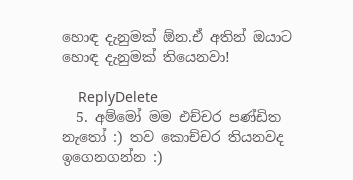හොඳ දැනුමක් ඕන.ඒ අතින් ඔයාට හොඳ දැනුමක් තියෙනවා!

    ReplyDelete
  5. අම්මෝ මම එච්චර පණ්ඩිත නැතෝ :) තව කොච්චර තියනවද ඉගෙනගන්න :)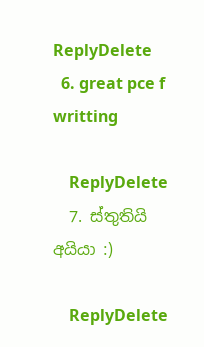ReplyDelete
  6. great pce f writting

    ReplyDelete
  7. ස්තුතියි අයියා :)

    ReplyDelete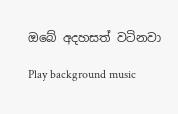ඔබේ අදහසත් වටිනවා

Play background music